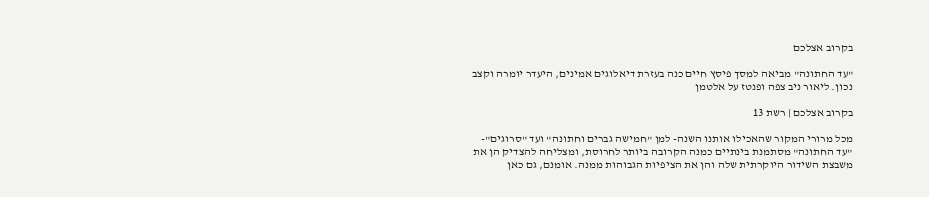בקרוב אצלכם

"עד החתונה" מביאה למסך פיסץ חיים כנה בעזרת דיאלוגים אמינים, היעדר יומרה וקצב נכון. ליאור ניב צפה ופנטז על אלטמן

בקרוב אצלכם | רשת 13

מכל מרורי המקור שהאכילו אותנו השנה- למן "חמישה גברים וחתונה" ועד "סרוגים"- "עד החתונה" מסתמנת בינתיים כמנה הקרובה ביותר לחרוסת, ומצליחה להצדיק הן את משבצת השידור היוקרתית שלה והן את הציפיות הגבוהות ממנה. אומנם, גם כאן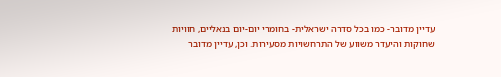עדיין מדובר- כמו בכל סדרה ישראלית- בחומרי יום-יום בנאליים, חוויות שחוקות והיעדר משווע של התרחשויות מסעירות. וכן, עדיין מדובר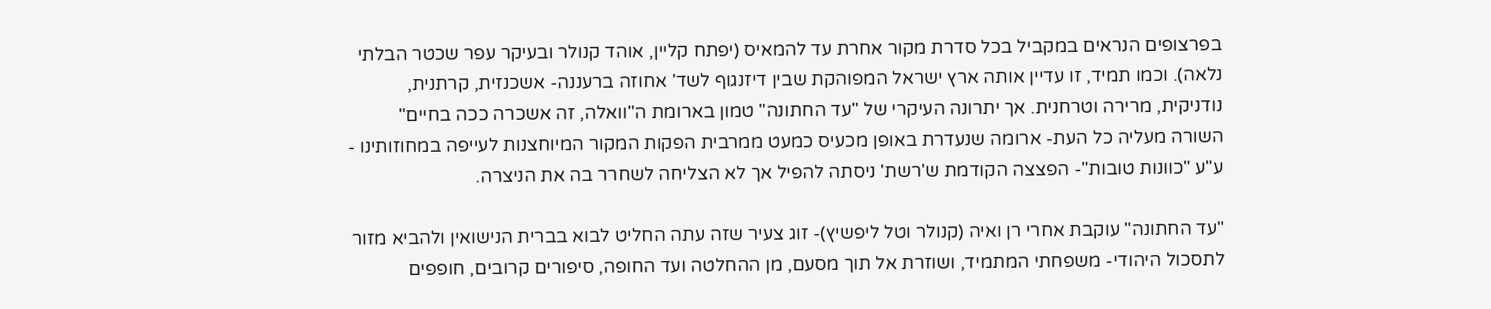בפרצופים הנראים במקביל בכל סדרת מקור אחרת עד להמאיס (יפתח קליין, אוהד קנולר ובעיקר עפר שכטר הבלתי נלאה). וכמו תמיד, זו עדיין אותה ארץ ישראל המפוהקת שבין דיזנגוף לשד' אחוזה ברעננה- אשכנזית, קרתנית, נודניקית, מרירה וטרחנית. אך יתרונה העיקרי של "עד החתונה" טמון בארומת ה"וואלה, זה אשכרה ככה בחיים" השורה מעליה כל העת- ארומה שנעדרת באופן מכעיס כמעט ממרבית הפקות המקור המיוחצנות לעייפה במחוזותינו - ע"ע "כוונות טובות"- הפצצה הקודמת ש'רשת' ניסתה להפיל אך לא הצליחה לשחרר בה את הניצרה.

"עד החתונה" עוקבת אחרי רן ואיה (קנולר וטל ליפשיץ)- זוג צעיר שזה עתה החליט לבוא בברית הנישואין ולהביא מזור לתסכול היהודי- משפחתי המתמיד, ושוזרת אל תוך מסעם, מן ההחלטה ועד החופה, סיפורים קרובים, חופפים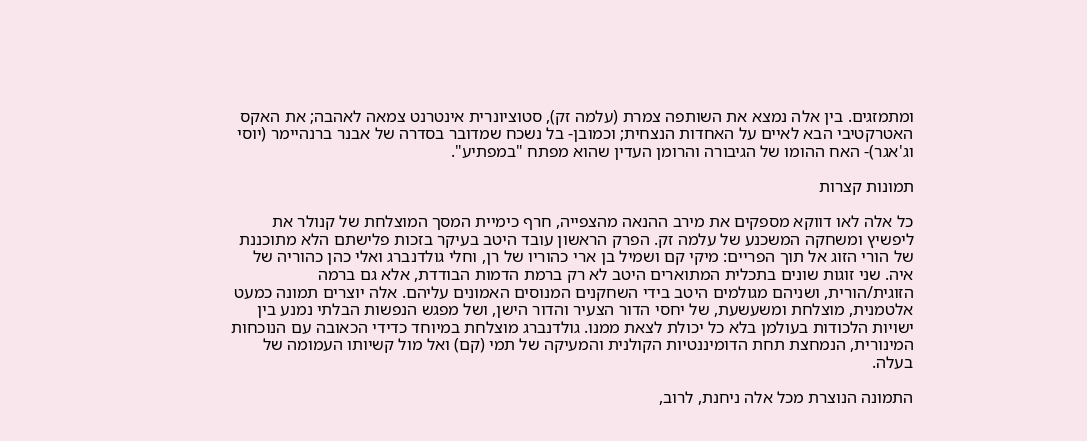ומתמזגים. בין אלה נמצא את השותפה צמרת (עלמה זק), סטוציונרית אינטרנט צמאה לאהבה; את האקס האטרקטיבי הבא לאיים על האחדות הנצחית; וכמובן- בל נשכח שמדובר בסדרה של אבנר ברנהיימר (יוסי וג'אגר)- האח ההומו של הגיבורה והרומן העדין שהוא מפתח "במפתיע".

תמונות קצרות

כל אלה לאו דווקא מספקים את מירב ההנאה מהצפייה, חרף כימיית המסך המוצלחת של קנולר את ליפשיץ ומשחקה המשכנע של עלמה זק. הפרק הראשון עובד היטב בעיקר בזכות פלישתם הלא מתוכננת של הורי הזוג אל תוך הפריים: מיקי קם ושמיל בן ארי כהוריו של רן, וחלי גולדנברג ואלי כהן כהוריה של איה. שני זוגות שונים בתכלית המתוארים היטב לא רק ברמת הדמות הבודדת, אלא גם ברמה הזוגית/הורית, ושניהם מגולמים היטב בידי השחקנים המנוסים האמונים עליהם. אלה יוצרים תמונה כמעט אלטמנית, מוצלחת ומשעשעת, של יחסי הדור הצעיר והדור הישן, ושל מפגש הנפשות הבלתי נמנע בין ישויות הלכודות בעולמן בלא כל יכולת לצאת ממנו. גולדנברג מוצלחת במיוחד כדידי הכאובה עם הנוכחות המינורית, הנמחצת תחת הדומיננטיות הקולנית והמעיקה של תמי (קם) ואל מול קשיותו העמומה של בעלה.

התמונה הנוצרת מכל אלה ניחנת, לרוב,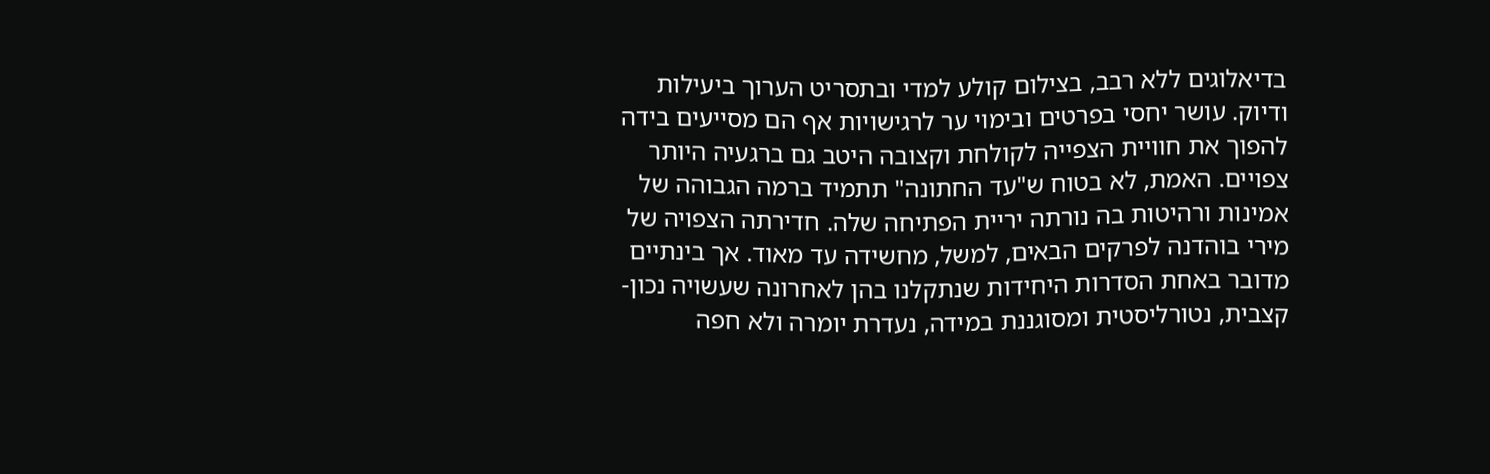בדיאלוגים ללא רבב, בצילום קולע למדי ובתסריט הערוך ביעילות ודיוק. עושר יחסי בפרטים ובימוי ער לרגישויות אף הם מסייעים בידה להפוך את חוויית הצפייה לקולחת וקצובה היטב גם ברגעיה היותר צפויים. האמת, לא בטוח ש"עד החתונה" תתמיד ברמה הגבוהה של אמינות ורהיטות בה נורתה יריית הפתיחה שלה. חדירתה הצפויה של מירי בוהדנה לפרקים הבאים, למשל, מחשידה עד מאוד. אך בינתיים מדובר באחת הסדרות היחידות שנתקלנו בהן לאחרונה שעשויה נכון- קצבית, נטורליסטית ומסוגננת במידה, נעדרת יומרה ולא חפה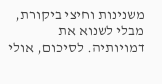משנינות וחיצי ביקורת, מבלי לשנוא את דמויותיה. לסיכום, אולי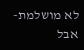לא מושלמת- אבל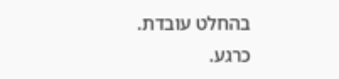בהחלט עובדת. כרגע.